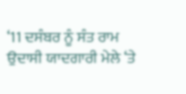‘11 ਦਸੰਬਰ ਨੂੰ ਸੰਤ ਰਾਮ ਉਦਾਸੀ ਯਾਦਗਾਰੀ ਮੇਲੇ ‘ਤੇ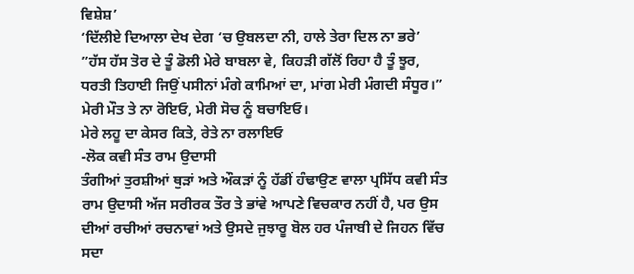ਵਿਸ਼ੇਸ਼’
‘ਦਿੱਲੀਏ ਦਿਆਲਾ ਦੇਖ ਦੇਗ ‘ਚ ਉਬਲਦਾ ਨੀ, ਹਾਲੇ ਤੇਰਾ ਦਿਲ ਨਾ ਭਰੇ’
”ਹੱਸ ਹੱਸ ਤੋਰ ਦੇ ਤੂੰ ਡੋਲੀ ਮੇਰੇ ਬਾਬਲਾ ਵੇ, ਕਿਹੜੀ ਗੱਲੋਂ ਰਿਹਾ ਹੈ ਤੂੰ ਝੂਰ,
ਧਰਤੀ ਤਿਹਾਈ ਜਿਉਂ ਪਸੀਨਾਂ ਮੰਗੇ ਕਾਮਿਆਂ ਦਾ, ਮਾਂਗ ਮੇਰੀ ਮੰਗਦੀ ਸੰਧੂਰ।”
ਮੇਰੀ ਮੌਤ ਤੇ ਨਾ ਰੋਇਓ, ਮੇਰੀ ਸੋਚ ਨੂੰ ਬਚਾਇਓ।
ਮੇਰੇ ਲਹੂ ਦਾ ਕੇਸਰ ਕਿਤੇ, ਰੇਤੇ ਨਾ ਰਲਾਇਓ
-ਲੋਕ ਕਵੀ ਸੰਤ ਰਾਮ ਉਦਾਸੀ
ਤੰਗੀਆਂ ਤੁਰਸ਼ੀਆਂ ਥੁੜਾਂ ਅਤੇ ਔਕੜਾਂ ਨੂੰ ਹੱਡੀਂ ਹੰਢਾਉਣ ਵਾਲਾ ਪ੍ਰਸਿੱਧ ਕਵੀ ਸੰਤ ਰਾਮ ਉਦਾਸੀ ਅੱਜ ਸਰੀਰਕ ਤੌਰ ਤੇ ਭਾਂਵੇ ਆਪਣੇ ਵਿਚਕਾਰ ਨਹੀਂ ਹੈ, ਪਰ ਉਸ ਦੀਆਂ ਰਚੀਆਂ ਰਚਨਾਵਾਂ ਅਤੇ ਉਸਦੇ ਜੁਝਾਰੂ ਬੋਲ ਹਰ ਪੰਜਾਬੀ ਦੇ ਜਿਹਨ ਵਿੱਚ ਸਦਾ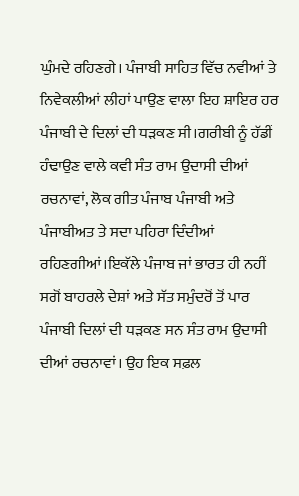ਘੁੰਮਦੇ ਰਹਿਣਗੇ। ਪੰਜਾਬੀ ਸਾਹਿਤ ਵਿੱਚ ਨਵੀਆਂ ਤੇ ਨਿਵੇਕਲੀਆਂ ਲੀਹਾਂ ਪਾਉਣ ਵਾਲਾ ਇਹ ਸ਼ਾਇਰ ਹਰ ਪੰਜਾਬੀ ਦੇ ਦਿਲਾਂ ਦੀ ਧੜਕਣ ਸੀ।ਗਰੀਬੀ ਨੂੰ ਹੱਡੀਂ ਹੰਢਾਉਣ ਵਾਲੇ ਕਵੀ ਸੰਤ ਰਾਮ ਉਦਾਸੀ ਦੀਆਂ ਰਚਨਾਵਾਂ, ਲੋਕ ਗੀਤ ਪੰਜਾਬ ਪੰਜਾਬੀ ਅਤੇ ਪੰਜਾਬੀਅਤ ਤੇ ਸਦਾ ਪਹਿਰਾ ਦਿੰਦੀਆਂ ਰਹਿਣਗੀਆਂ।ਇਕੱਲੇ ਪੰਜਾਬ ਜਾਂ ਭਾਰਤ ਹੀ ਨਹੀਂ ਸਗੋਂ ਬਾਹਰਲੇ ਦੇਸ਼ਾਂ ਅਤੇ ਸੱਤ ਸਮੁੰਦਰੋਂ ਤੋਂ ਪਾਰ ਪੰਜਾਬੀ ਦਿਲਾਂ ਦੀ ਧੜਕਣ ਸਨ ਸੰਤ ਰਾਮ ਉਦਾਸੀ ਦੀਆਂ ਰਚਨਾਵਾਂ। ਉਹ ਇਕ ਸਫ਼ਲ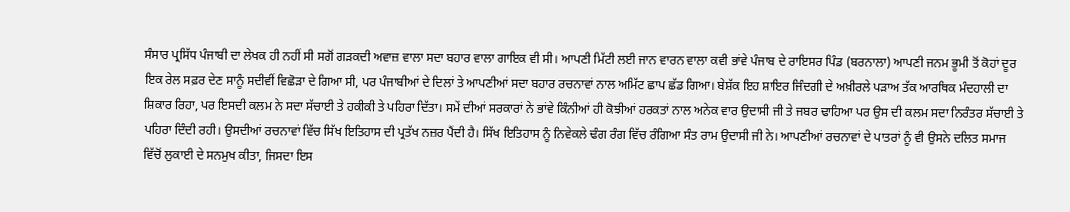ਸੰਸਾਰ ਪ੍ਰਸਿੱਧ ਪੰਜਾਬੀ ਦਾ ਲੇਖਕ ਹੀ ਨਹੀਂ ਸੀ ਸਗੋਂ ਗੜਕਦੀ ਅਵਾਜ਼ ਵਾਲਾ ਸਦਾ ਬਹਾਰ ਵਾਲਾ ਗਾਇਕ ਵੀ ਸੀ। ਆਪਣੀ ਮਿੱਟੀ ਲਈ ਜਾਨ ਵਾਰਨ ਵਾਲਾ ਕਵੀ ਭਾਂਵੇ ਪੰਜਾਬ ਦੇ ਰਾਇਸਰ ਪਿੰਡ (ਬਰਨਾਲਾ) ਆਪਣੀ ਜਨਮ ਭੂਮੀ ਤੋਂ ਕੋਹਾਂ ਦੂਰ ਇਕ ਰੇਲ ਸਫ਼ਰ ਦੇਣ ਸਾਨੂੰ ਸਦੀਵੀਂ ਵਿਛੋੜਾ ਦੇ ਗਿਆ ਸੀ, ਪਰ ਪੰਜਾਬੀਆਂ ਦੇ ਦਿਲਾਂ ਤੇ ਆਪਣੀਆਂ ਸਦਾ ਬਹਾਰ ਰਚਨਾਵਾਂ ਨਾਲ ਅਮਿੱਟ ਛਾਪ ਛੱਡ ਗਿਆ। ਬੇਸ਼ੱਕ ਇਹ ਸ਼ਾਇਰ ਜਿੰਦਗੀ ਦੇ ਅਖ਼ੀਰਲੇ ਪੜਾਅ ਤੱਕ ਆਰਥਿਕ ਮੰਦਹਾਲੀ ਦਾ ਸ਼ਿਕਾਰ ਰਿਹਾ, ਪਰ ਇਸਦੀ ਕਲਮ ਨੇ ਸਦਾ ਸੱਚਾਈ ਤੇ ਹਕੀਕੀ ਤੇ ਪਹਿਰਾ ਦਿੱਤਾ। ਸਮੇਂ ਦੀਆਂ ਸਰਕਾਰਾਂ ਨੇ ਭਾਂਵੇ ਕਿੰਨੀਆਂ ਹੀ ਕੋਝੀਆਂ ਹਰਕਤਾਂ ਨਾਲ ਅਨੇਕ ਵਾਰ ਉਦਾਸੀ ਜੀ ਤੇ ਜਬਰ ਢਾਹਿਆ ਪਰ ਉਸ ਦੀ ਕਲਮ ਸਦਾ ਨਿਰੰਤਰ ਸੱਚਾਈ ਤੇ ਪਹਿਰਾ ਦਿੰਦੀ ਰਹੀ। ਉਸਦੀਆਂ ਰਚਨਾਵਾਂ ਵਿੱਚ ਸਿੱਖ ਇਤਿਹਾਸ ਦੀ ਪ੍ਰਤੱਖ ਨਜ਼ਰ ਪੈਂਦੀ ਹੈ। ਸਿੱਖ ਇਤਿਹਾਸ ਨੂੰ ਨਿਵੇਕਲੇ ਢੰਗ ਰੰਗ ਵਿੱਚ ਰੰਗਿਆ ਸੰਤ ਰਾਮ ਉਦਾਸੀ ਜੀ ਨੇ। ਆਪਣੀਆਂ ਰਚਨਾਵਾਂ ਦੇ ਪਾਤਰਾਂ ਨੂੰ ਵੀ ਉਸਨੇ ਦਲਿਤ ਸਮਾਜ ਵਿੱਚੋਂ ਲੁਕਾਈ ਦੇ ਸਨਮੁਖ ਕੀਤਾ, ਜਿਸਦਾ ਇਸ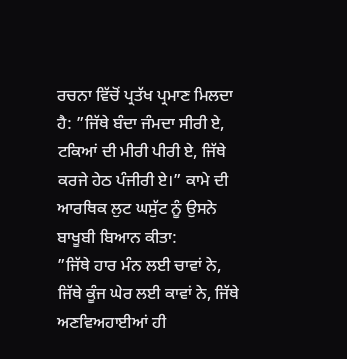ਰਚਨਾ ਵਿੱਚੋਂ ਪ੍ਰਤੱਖ ਪ੍ਰਮਾਣ ਮਿਲਦਾ ਹੈ: ”ਜਿੱਥੇ ਬੰਦਾ ਜੰਮਦਾ ਸੀਰੀ ਏ, ਟਕਿਆਂ ਦੀ ਮੀਰੀ ਪੀਰੀ ਏ, ਜਿੱਥੇ ਕਰਜੇ ਹੇਠ ਪੰਜੀਰੀ ਏ।” ਕਾਮੇ ਦੀ ਆਰਥਿਕ ਲੁਟ ਘਸੁੱਟ ਨੂੰ ਉਸਨੇ ਬਾਖੂਬੀ ਬਿਆਨ ਕੀਤਾ:
”ਜਿੱਥੇ ਹਾਰ ਮੰਨ ਲਈ ਚਾਵਾਂ ਨੇ, ਜਿੱਥੇ ਕੂੰਜ ਘੇਰ ਲਈ ਕਾਵਾਂ ਨੇ, ਜਿੱਥੇ ਅਣਵਿਅਹਾਈਆਂ ਹੀ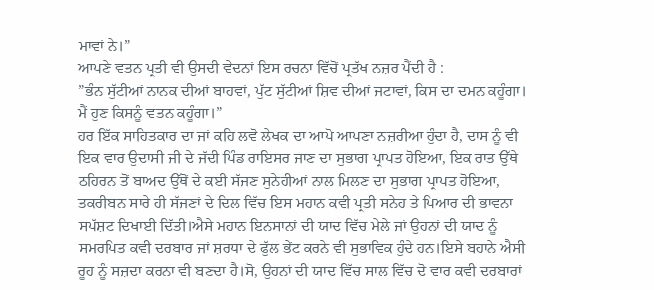ਮਾਵਾਂ ਨੇ।”
ਆਪਣੇ ਵਤਨ ਪ੍ਰਤੀ ਵੀ ਉਸਦੀ ਵੇਦਨਾਂ ਇਸ ਰਚਨਾ ਵਿੱਚੋਂ ਪ੍ਰਤੱਖ ਨਜ਼ਰ ਪੈਂਦੀ ਹੈ :
”ਭੰਨ ਸੁੱਟੀਆਂ ਨਾਨਕ ਦੀਆਂ ਬਾਹਵਾਂ, ਪੁੱਟ ਸੁੱਟੀਆਂ ਸ਼ਿਵ ਦੀਆਂ ਜਟਾਵਾਂ, ਕਿਸ ਦਾ ਦਮਨ ਕਹੂੰਗਾ।
ਮੈਂ ਹੁਣ ਕਿਸਨੂੰ ਵਤਨ ਕਹੂੰਗਾ।”
ਹਰ ਇੱਕ ਸਾਹਿਤਕਾਰ ਦਾ ਜਾਂ ਕਹਿ ਲਵੋ ਲੇਖਕ ਦਾ ਆਪੋ ਆਪਣਾ ਨਜ਼ਰੀਆ ਹੁੰਦਾ ਹੈ, ਦਾਸ ਨੂੰ ਵੀ ਇਕ ਵਾਰ ਉਦਾਸੀ ਜੀ ਦੇ ਜੱਦੀ ਪਿੰਡ ਰਾਇਸਰ ਜਾਣ ਦਾ ਸੁਭਾਗ ਪ੍ਰਾਪਤ ਹੋਇਆ, ਇਕ ਰਾਤ ਉੱਥੇ ਠਹਿਰਨ ਤੋਂ ਬਾਅਦ ਉੱਥੋਂ ਦੇ ਕਈ ਸੱਜਣ ਸੁਨੇਹੀਆਂ ਨਾਲ ਮਿਲਣ ਦਾ ਸੁਭਾਗ ਪ੍ਰਾਪਤ ਹੋਇਆ, ਤਕਰੀਬਨ ਸਾਰੇ ਹੀ ਸੱਜਣਾਂ ਦੇ ਦਿਲ ਵਿੱਚ ਇਸ ਮਹਾਨ ਕਵੀ ਪ੍ਰਤੀ ਸਨੇਹ ਤੇ ਪਿਆਰ ਦੀ ਭਾਵਨਾ ਸਪੱਸ਼ਟ ਦਿਖਾਈ ਦਿੱਤੀ।ਐਸੇ ਮਹਾਨ ਇਨਸਾਨਾਂ ਦੀ ਯਾਦ ਵਿੱਚ ਮੇਲੇ ਜਾਂ ਉਹਨਾਂ ਦੀ ਯਾਦ ਨੂੰ ਸਮਰਪਿਤ ਕਵੀ ਦਰਬਾਰ ਜਾਂ ਸ਼ਰਧਾ ਦੇ ਫੁੱਲ ਭੇਂਟ ਕਰਨੇ ਵੀ ਸੁਭਾਵਿਕ ਹੁੰਦੇ ਹਨ।ਇਸੇ ਬਹਾਨੇ ਐਸੀ ਰੂਹ ਨੂੰ ਸਜ਼ਦਾ ਕਰਨਾ ਵੀ ਬਣਦਾ ਹੈ।ਸੋ, ਉਹਨਾਂ ਦੀ ਯਾਦ ਵਿੱਚ ਸਾਲ ਵਿੱਚ ਦੋ ਵਾਰ ਕਵੀ ਦਰਬਾਰਾਂ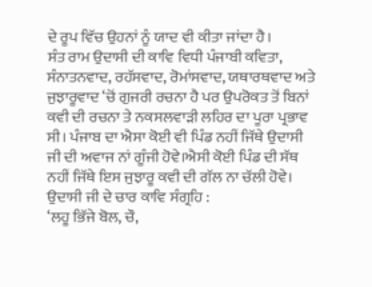ਦੇ ਰੂਪ ਵਿੱਚ ਉਹਨਾਂ ਨੂੰ ਯਾਦ ਵੀ ਕੀਤਾ ਜਾਂਦਾ ਹੈ।
ਸੰਤ ਰਾਮ ਉਦਾਸੀ ਦੀ ਕਾਵਿ ਵਿਧੀ ਪੰਜਾਬੀ ਕਵਿਤਾ, ਸੰਨਾਤਨਵਾਦ, ਰਹੱਸਵਾਦ, ਰੋਮਾਂਸਵਾਦ, ਯਥਾਰਥਵਾਦ ਅਤੇ ਜੁਝਾਰੂਵਾਦ ‘ਚੋਂ ਗੁਜਰੀ ਰਚਨਾ ਹੈ ਪਰ ਉਪਰੋਕਤ ਤੋਂ ਬਿਨਾਂ ਕਵੀ ਦੀ ਰਚਨਾ ਤੇ ਨਕਸਲਵਾੜੀ ਲਹਿਰ ਦਾ ਪੂਰਾ ਪ੍ਰਭਾਵ ਸੀ। ਪੰਜਾਬ ਦਾ ਐਸਾ ਕੋਈ ਵੀ ਪਿੰਡ ਨਹੀਂ ਜਿੱਥੇ ਉਦਾਸੀ ਜੀ ਦੀ ਅਵਾਜ ਨਾਂ ਗੂੰਜੀ ਹੋਵੇ।ਐਸੀ ਕੋਈ ਪਿੰਡ ਦੀ ਸੱਥ ਨਹੀਂ ਜਿੱਥੇ ਇਸ ਜੁਝਾਰੂ ਕਵੀ ਦੀ ਗੱਲ ਨਾ ਚੱਲੀ ਹੋਵੇ।
ਉਦਾਸੀ ਜੀ ਦੇ ਚਾਰ ਕਾਵਿ ਸੰਗ੍ਰਹਿ :
‘ਲਹੂ ਭਿੱਜੇ ਬੋਲ, ਚੌ,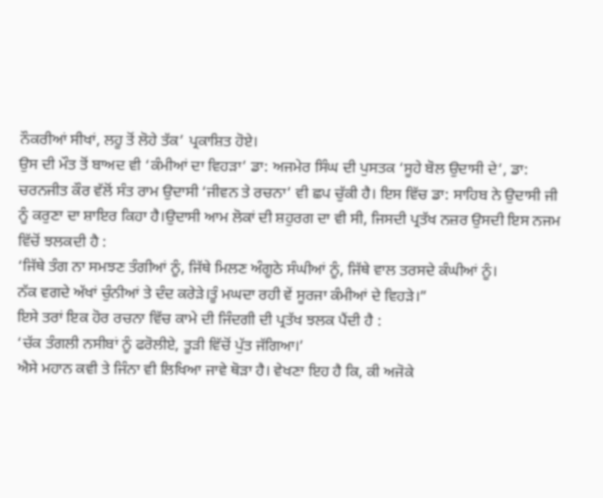ਨੌਕਰੀਆਂ ਸੀਖਾਂ, ਲਹੂ ਤੋਂ ਲੋਹੇ ਤੱਕ’ ਪ੍ਰਕਾਸ਼ਿਤ ਹੋਏ।
ਉਸ ਦੀ ਮੌਤ ਤੋਂ ਬਾਅਦ ਵੀ ‘ਕੰਮੀਆਂ ਦਾ ਵਿਹੜਾ’ ਡਾ: ਅਜਮੇਰ ਸਿੰਘ ਦੀ ਪੁਸਤਕ ‘ਸੂਹੇ ਬੋਲ ਉਦਾਸੀ ਦੇ’, ਡਾ: ਚਰਨਜੀਤ ਕੌਰ ਵੱਲੋਂ ਸੰਤ ਰਾਮ ਉਦਾਸੀ ‘ਜੀਵਨ ਤੇ ਰਚਨਾ’ ਵੀ ਛਪ ਚੁੱਕੀ ਹੈ। ਇਸ ਵਿੱਚ ਡਾ: ਸਾਹਿਬ ਨੇ ਉਦਾਸੀ ਜੀ ਨੂੰ ਕਰੁਣਾ ਦਾ ਸ਼ਾਇਰ ਕਿਹਾ ਹੈ।ਉਦਾਸੀ ਆਮ ਲੋਕਾਂ ਦੀ ਸ਼ਹੁਰਗ ਦਾ ਵੀ ਸੀ, ਜਿਸਦੀ ਪ੍ਰਤੱਖ ਨਜ਼ਰ ਉਸਦੀ ਇਸ ਨਜਮ ਵਿੱਚੋਂ ਝਲਕਦੀ ਹੈ :
‘ਜਿੱਥੇ ਤੰਗ ਨਾ ਸਮਝਣ ਤੰਗੀਆਂ ਨੂੰ, ਜਿੱਥੇ ਮਿਲਣ ਅੰਗੂਠੇ ਸੰਘੀਆਂ ਨੂੰ, ਜਿੱਥੇ ਵਾਲ ਤਰਸਦੇ ਕੰਘੀਆਂ ਨੂੰ।
ਨੱਕ ਵਗਦੇ ਅੱਖਾਂ ਚੁੰਨੀਆਂ ਤੇ ਦੰਦ ਕਰੇੜੇ।ਤੂੰ ਮਘਦਾ ਰਹੀ ਵੇਂ ਸੂਰਜਾ ਕੰਮੀਆਂ ਦੇ ਵਿਹੜੇ।”
ਇਸੇ ਤਰਾਂ ਇਕ ਹੋਰ ਰਚਨਾ ਵਿੱਚ ਕਾਮੇ ਦੀ ਜਿੰਦਗੀ ਦੀ ਪ੍ਰਤੱਖ ਝਲਕ ਪੈਂਦੀ ਹੈ :
‘ਚੱਕ ਤੰਗਲੀ ਨਸੀਬਾਂ ਨੂੰ ਫਰੋਲੀਏ, ਤੂੜੀ ਵਿੱਚੋਂ ਪੁੱਤ ਜੱਗਿਆ।’
ਐਸੇ ਮਹਾਨ ਕਵੀ ਤੇ ਜਿੰਨਾ ਵੀ ਲਿਖਿਆ ਜਾਵੇ ਥੋੜਾ ਹੈ। ਵੇਖਣਾ ਇਹ ਹੈ ਕਿ, ਕੀ ਅਜੋਕੇ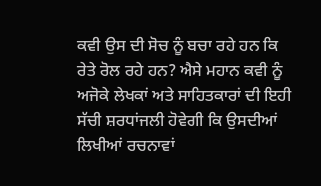ਕਵੀ ਉਸ ਦੀ ਸੋਚ ਨੂੰ ਬਚਾ ਰਹੇ ਹਨ ਕਿ ਰੇਤੇ ਰੋਲ ਰਹੇ ਹਨ? ਐਸੇ ਮਹਾਨ ਕਵੀ ਨੂੰ ਅਜੋਕੇ ਲੇਖਕਾਂ ਅਤੇ ਸਾਹਿਤਕਾਰਾਂ ਦੀ ਇਹੀ ਸੱਚੀ ਸ਼ਰਧਾਂਜਲੀ ਹੋਵੇਗੀ ਕਿ ਉਸਦੀਆਂ ਲਿਖੀਆਂ ਰਚਨਾਵਾਂ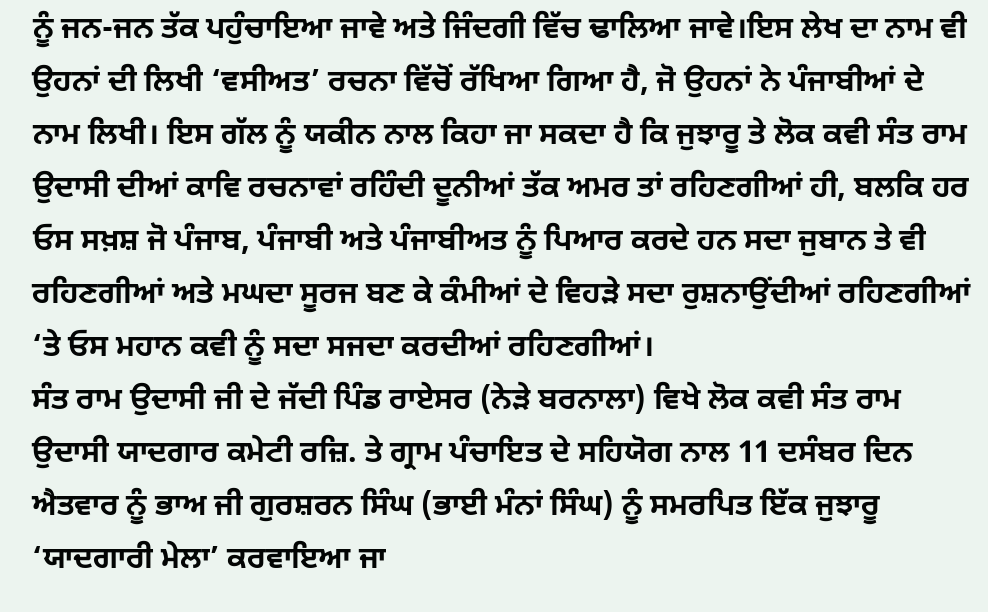ਨੂੰ ਜਨ-ਜਨ ਤੱਕ ਪਹੁੰਚਾਇਆ ਜਾਵੇ ਅਤੇ ਜਿੰਦਗੀ ਵਿੱਚ ਢਾਲਿਆ ਜਾਵੇ।ਇਸ ਲੇਖ ਦਾ ਨਾਮ ਵੀ ਉਹਨਾਂ ਦੀ ਲਿਖੀ ‘ਵਸੀਅਤ’ ਰਚਨਾ ਵਿੱਚੋਂ ਰੱਖਿਆ ਗਿਆ ਹੈ, ਜੋ ਉਹਨਾਂ ਨੇ ਪੰਜਾਬੀਆਂ ਦੇ ਨਾਮ ਲਿਖੀ। ਇਸ ਗੱਲ ਨੂੰ ਯਕੀਨ ਨਾਲ ਕਿਹਾ ਜਾ ਸਕਦਾ ਹੈ ਕਿ ਜੁਝਾਰੂ ਤੇ ਲੋਕ ਕਵੀ ਸੰਤ ਰਾਮ ਉਦਾਸੀ ਦੀਆਂ ਕਾਵਿ ਰਚਨਾਵਾਂ ਰਹਿੰਦੀ ਦੂਨੀਆਂ ਤੱਕ ਅਮਰ ਤਾਂ ਰਹਿਣਗੀਆਂ ਹੀ, ਬਲਕਿ ਹਰ ਓਸ ਸਖ਼ਸ਼ ਜੋ ਪੰਜਾਬ, ਪੰਜਾਬੀ ਅਤੇ ਪੰਜਾਬੀਅਤ ਨੂੰ ਪਿਆਰ ਕਰਦੇ ਹਨ ਸਦਾ ਜੁਬਾਨ ਤੇ ਵੀ ਰਹਿਣਗੀਆਂ ਅਤੇ ਮਘਦਾ ਸੂਰਜ ਬਣ ਕੇ ਕੰਮੀਆਂ ਦੇ ਵਿਹੜੇ ਸਦਾ ਰੁਸ਼ਨਾਉਂਦੀਆਂ ਰਹਿਣਗੀਆਂ ‘ਤੇ ਓਸ ਮਹਾਨ ਕਵੀ ਨੂੰ ਸਦਾ ਸਜਦਾ ਕਰਦੀਆਂ ਰਹਿਣਗੀਆਂ।
ਸੰਤ ਰਾਮ ਉਦਾਸੀ ਜੀ ਦੇ ਜੱਦੀ ਪਿੰਡ ਰਾਏਸਰ (ਨੇੜੇ ਬਰਨਾਲਾ) ਵਿਖੇ ਲੋਕ ਕਵੀ ਸੰਤ ਰਾਮ ਉਦਾਸੀ ਯਾਦਗਾਰ ਕਮੇਟੀ ਰਜ਼ਿ. ਤੇ ਗ੍ਰਾਮ ਪੰਚਾਇਤ ਦੇ ਸਹਿਯੋਗ ਨਾਲ 11 ਦਸੰਬਰ ਦਿਨ ਐਤਵਾਰ ਨੂੰ ਭਾਅ ਜੀ ਗੁਰਸ਼ਰਨ ਸਿੰਘ (ਭਾਈ ਮੰਨਾਂ ਸਿੰਘ) ਨੂੰ ਸਮਰਪਿਤ ਇੱਕ ਜੁਝਾਰੂ ‘ਯਾਦਗਾਰੀ ਮੇਲਾ’ ਕਰਵਾਇਆ ਜਾ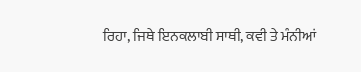ਰਿਹਾ, ਜਿਥੇ ਇਨਕਲਾਬੀ ਸਾਥੀ, ਕਵੀ ਤੇ ਮੰਨੀਆਂ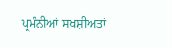ਪ੍ਰਮੰਨੀਆਂ ਸਖਸ਼ੀਅਤਾਂ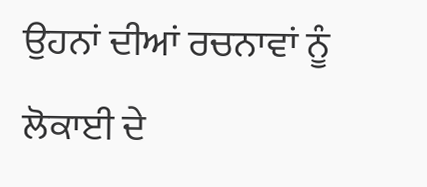ਉਹਨਾਂ ਦੀਆਂ ਰਚਨਾਵਾਂ ਨੂੰ ਲੋਕਾਈ ਦੇ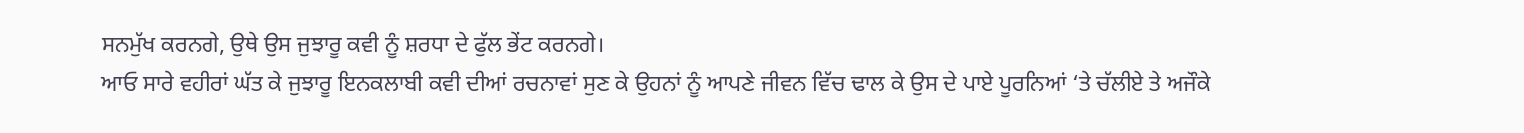ਸਨਮੁੱਖ ਕਰਨਗੇ, ਉਥੇ ਉਸ ਜੁਝਾਰੂ ਕਵੀ ਨੂੰ ਸ਼ਰਧਾ ਦੇ ਫੁੱਲ ਭੇਂਟ ਕਰਨਗੇ।
ਆਓ ਸਾਰੇ ਵਹੀਰਾਂ ਘੱਤ ਕੇ ਜੁਝਾਰੂ ਇਨਕਲਾਬੀ ਕਵੀ ਦੀਆਂ ਰਚਨਾਵਾਂ ਸੁਣ ਕੇ ਉਹਨਾਂ ਨੂੰ ਆਪਣੇ ਜੀਵਨ ਵਿੱਚ ਢਾਲ ਕੇ ਉਸ ਦੇ ਪਾਏ ਪੂਰਨਿਆਂ ‘ਤੇ ਚੱਲੀਏ ਤੇ ਅਜੌਕੇ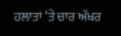ਹਲਾਤਾਂ ‘ਤੇ ਚਾਰ ਅੱਖਰ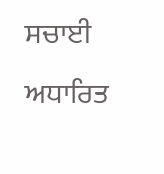ਸਚਾਈ ਅਧਾਰਿਤ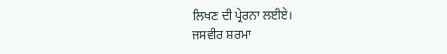ਲਿਖਣ ਦੀ ਪ੍ਰੇਰਨਾ ਲਈਏ।
ਜਸਵੀਰ ਸ਼ਰਮਾ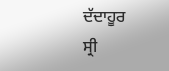ਦੱਦਾਹੂਰ
ਸ੍ਰੀ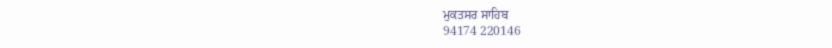ਮੁਕਤਸਰ ਸਾਹਿਬ
94174 220146